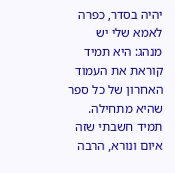יהיה בסדר, כפרה
לאמא שלי יש מנהג: היא תמיד קוראת את העמוד האחרון של כל ספר שהיא מתחילה. תמיד חשבתי שזה איום ונורא, הרבה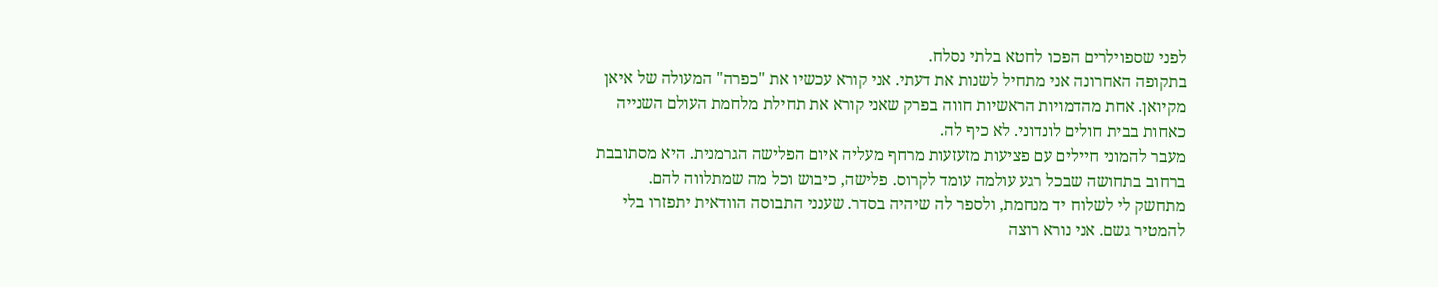לפני שספוילרים הפכו לחטא בלתי נסלח.
בתקופה האחרונה אני מתחיל לשנות את דעתי. אני קורא עכשיו את "כפרה" המעולה של איאן מקיואן. אחת מהדמויות הראשיות חווה בפרק שאני קורא את תחילת מלחמת העולם השנייה כאחות בבית חולים לונדוני. לא כיף לה.
מעבר להמוני חיילים עם פציעות מזעזעות מרחף מעליה איום הפלישה הגרמנית. היא מסתובבת ברחוב בתחושה שבכל רגע עולמה עומד לקרוס. פלישה, כיבוש וכל מה שמתלווה להם.
מתחשק לי לשלוח יד מנחמת, ולספר לה שיהיה בסדר. שענני התבוסה הוודאית יתפזרו בלי להמטיר גשם. אני נורא רוצה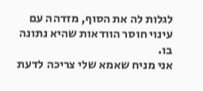לגלות לה את הסוף, מזדהה עם עינוי חוסר הוודאות שהיא נתונה בו.
אני מניח שאמא שלי צריכה לדעת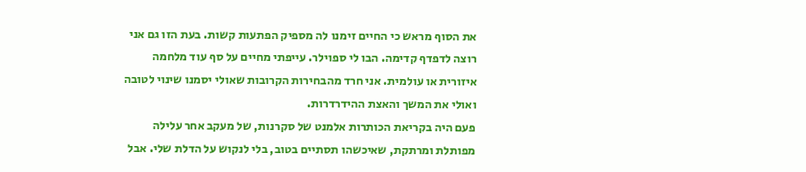את הסוף מראש כי החיים זימנו לה מספיק הפתעות קשות. בעת הזו גם אני רוצה לדפדף קדימה. הבו לי ספוילר. עייפתי מחיים על סף עוד מלחמה איזורית או עולמית. אני חרד מהבחירות הקרובות שאולי יסמנו שינוי לטובה ואולי את המשך והאצת ההידרדרות.
פעם היה בקריאת הכותרות אלמנט של סקרנות, של מעקב אחר עלילה מפותלת ומרתקת, שאיכשהו תסתיים בטוב, בלי לנקוש על הדלת שלי. אבל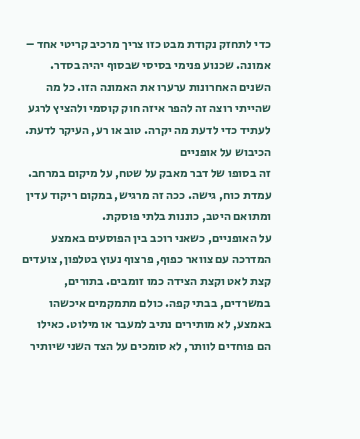כדי לתחזק נקודת מבט כזו צריך מרכיב קריטי אחד – אמונה. שכנוע פנימי בסיסי שבסוף יהיה בסדר. השנים האחרונות ערערו את האמונה הזו. כל מה שהייתי רוצה זה להפר איזה חוק קוסמי ולהציץ לרגע לעתיד כדי לדעת מה יקרה. טוב או רע, העיקר לדעת.
הכיבוש על אופניים
זה בסופו של דבר מאבק על שטח, על מיקום במרחב. עמדת כוח, גישה. ככה זה מרגיש, במקום ריקוד עדין ומתואם היטב, כוננות בלתי פוסקת.
על האופניים, כשאני רוכב בין הפוסעים באמצע המדרכה עם צוואר כפוף, פרצוף נעוץ בטלפון, צועדים קצת לאט וקצת הצידה כמו זומבים. בתורים, במשרדים, בבתי קפה. כולם מתמקמים איכשהו באמצע, לא מותירים נתיב למעבר או מילוט. כאילו הם פוחדים לוותר, לא סומכים על הצד השני שיותיר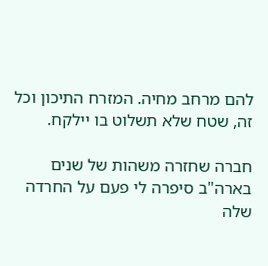להם מרחב מחיה. המזרח התיכון וכל זה, שטח שלא תשלוט בו יילקח.

חברה שחזרה משהות של שנים בארה"ב סיפרה לי פעם על החרדה שלה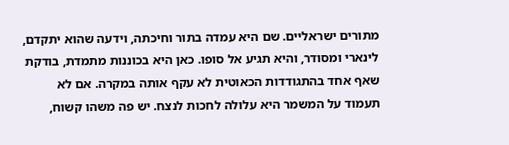מתורים ישראליים. שם היא עמדה בתור וחיכתה, וידעה שהוא יתקדם, לינארי ומסודר, והיא תגיע אל סופו. כאן היא בכוננות מתמדת, בודקת שאף אחד בהתגודדות הכאוטית לא עקף אותה במקרה. אם לא תעמוד על המשמר היא עלולה לחכות לנצח. יש פה משהו קשוח,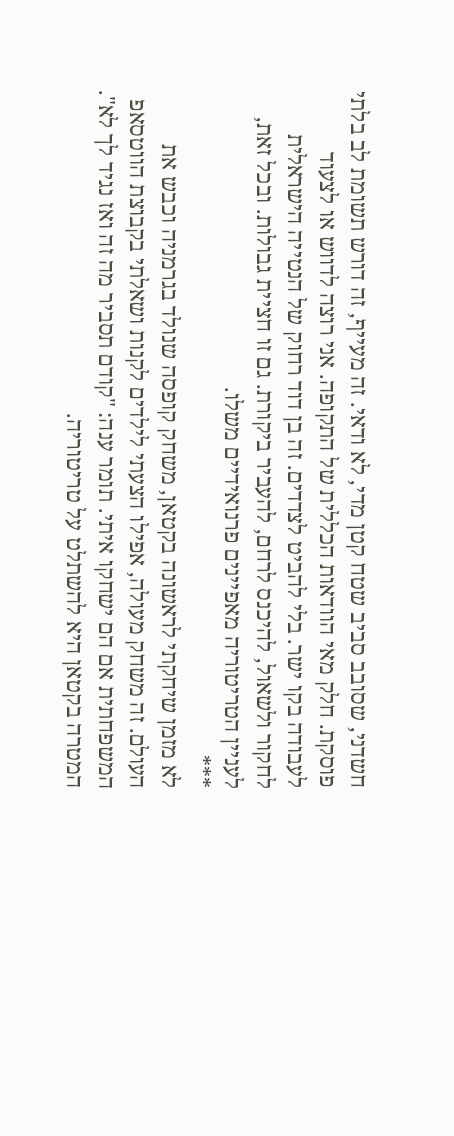חשדני, שסובב סביב שטח קטן מדי, לא ודאי. זה מעייף, זה דורש תשומת לב בלתי פוסקת. חלק מאי הוודאות הכללית של התקופה. אני רוצה לדווש או לצעוד לעבודה בקו ישר. בלי להביט לצדדים. זה בן דוד רחוק של הנטייה הישראלית לחקור ולשאול, להיכנס לרחם, להעביר ביקורת. גם זו חציית גבולות. ובכל זאת, לעניין הטריטוריה מאפיינים פרנואידיים משלו.
***
לא מזמן שיחקתי לראשונה בקטאן, משחק קופסה שנולד בגרמניה וכבש את העולם. זה משחק מעולה, אפילו הצעתי לילדים לקנות ושאלתי בקבוצת הווטסאפ המשפחתית אם הם ישחקו איתי. תומר ענה: "קודם תסביר מה זה ואז נגיד לך לא". המטרה בקטאן היא להשתלט על טריטוריה.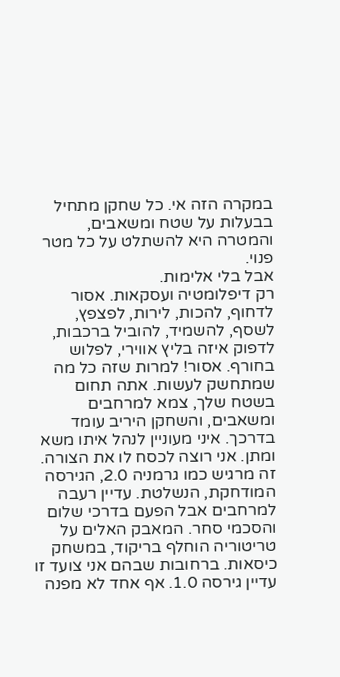במקרה הזה אי. כל שחקן מתחיל בבעלות על שטח ומשאבים, והמטרה היא להשתלט על כל מטר פנוי.
אבל בלי אלימות.
רק דיפלומטיה ועסקאות. אסור לדחוף, להכות, לירות, לפצפץ, לשסף, להשמיד, להוביל ברכבות, לדפוק איזה בליץ אווירי, לפלוש בחורף. אסור! למרות שזה כל מה שמתחשק לעשות. אתה תחום בשטח שלך, צמא למרחבים ומשאבים, והשחקן היריב עומד בדרכך. איני מעוניין לנהל איתו משא ומתן. אני רוצה לכסח לו את הצורה.
זה מרגיש כמו גרמניה 2.0, הגירסה המודחקת, הנשלטת. עדיין רעבה למרחבים אבל הפעם בדרכי שלום והסכמי סחר. המאבק האלים על טריטוריה הוחלף בריקוד, במשחק כיסאות. ברחובות שבהם אני צועד זו עדיין גירסה 1.0. אף אחד לא מפנה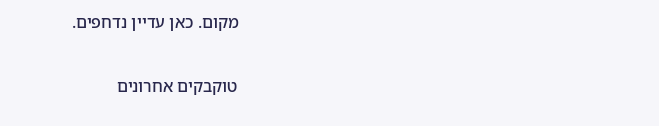מקום. כאן עדיין נדחפים.

טוקבקים אחרונים